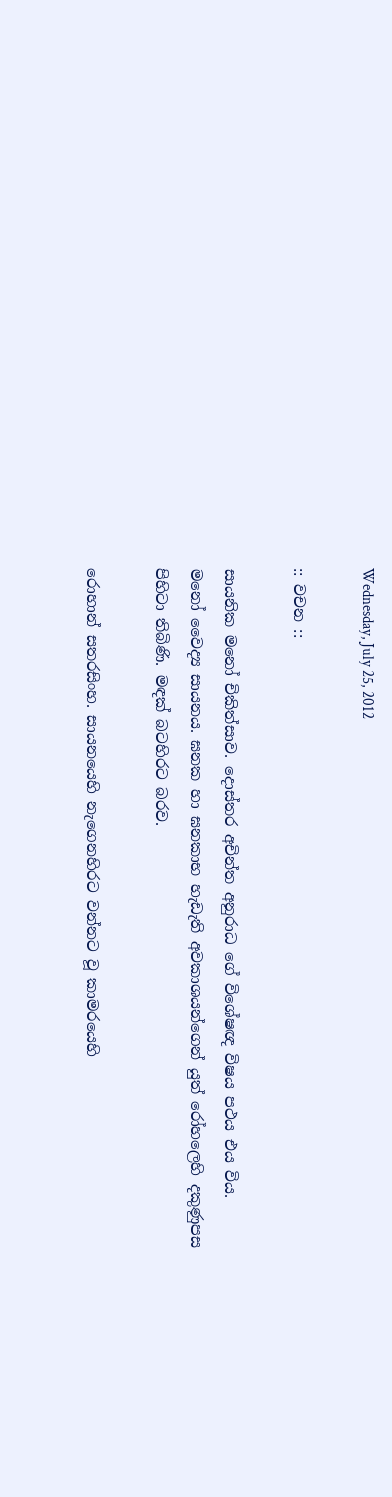Wednesday, July 25, 2012

:: වචන ::

සායනික මනෝ චිකිත්සාව. දොස්තර අචින්ත අනුරාධ ගේ විශේෂඥ විෂය පථය එය විය.
මනෝ වෛද්‍ය සායනය. ඝනක හා ඝනකාභ හැඩැති අවකාශයන්ගෙන් යුත් රෝහලෙහි දකුණුපස පිහිටා තිබිණි. මඳක් බටහිරට බරව.

රොහාන් සතරසිංහ. සායනයෙහි නැගෙනහිරට වන්නට වූ කාමරයෙහි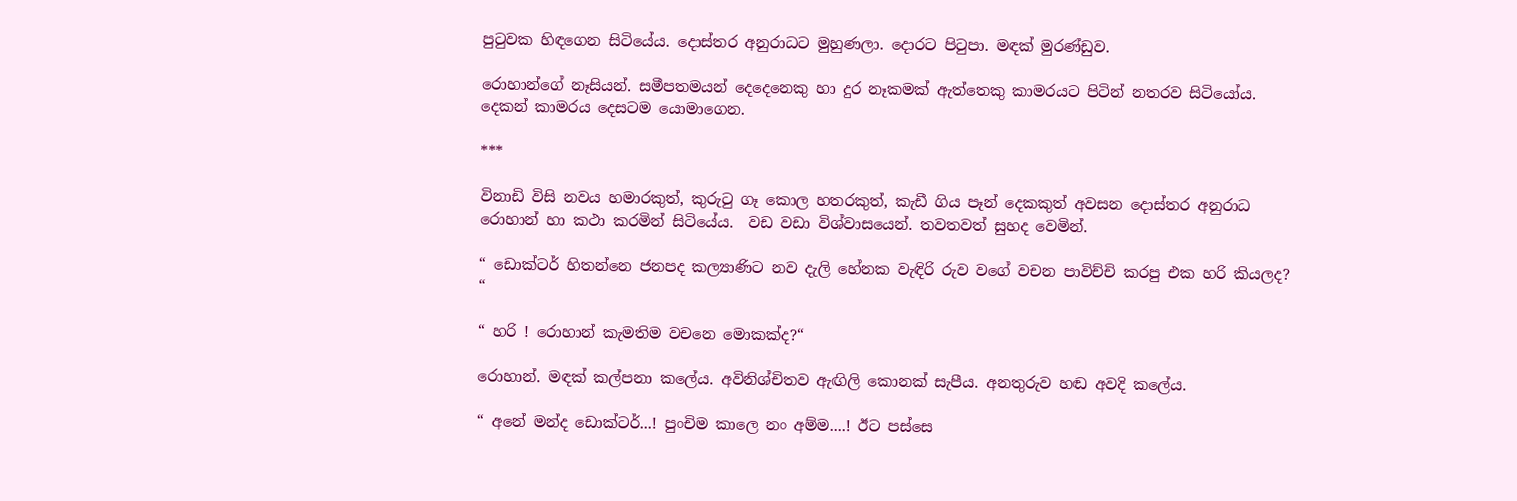පුටුවක හිඳගෙන සිටියේය. දොස්තර අනුරාධට මුහුණලා. දොරට පිටුපා. මඳක් මුරණ්ඩුව.

රොහාන්ගේ නෑසියන්. සමීපතමයන් දෙදෙනෙකු හා දුර නෑකමක් ඇත්තෙකු කාමරයට පිටින් නතරව සිටියෝය. දෙකන් කාමරය දෙසටම යොමාගෙන.

***

විනාඩි විසි නවය හමාරකුත්, කුරුටු ගෑ කොල හතරකුත්, කැඩී ගිය පෑන් දෙකකුත් අවසන දොස්තර අනුරාධ රොහාන් හා කථා කරමින් සිටියේය.  වඩ වඩා විශ්වාසයෙන්. තවතවත් සුහද වෙමින්.

“ ඩොක්ටර් හිතන්නෙ ජනපද කල්‍යාණිට නව දැලි හේනක වැඳිරි රුව වගේ වචන පාවිච්චි කරපු එක හරි කියලද? “

“ හරි ! රොහාන් කැමතිම වචනෙ මොකක්ද?“

රොහාන්. මඳක් කල්පනා කලේය. අවිනිශ්චිතව ඇඟිලි කොනක් සැපීය. අනතුරුව හඬ අවදි කලේය.

“ අනේ මන්ද ඩොක්ටර්...! පුංචිම කාලෙ නං අම්ම....! ඊට පස්සෙ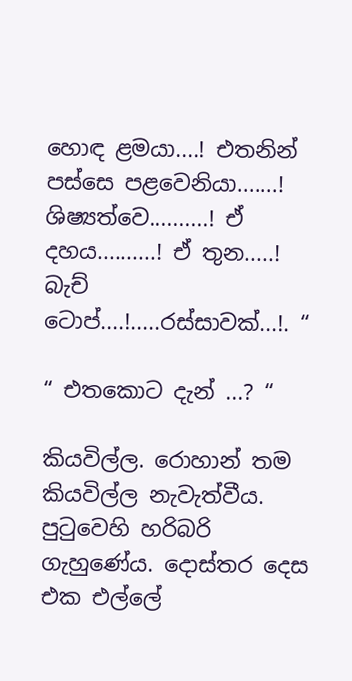හොඳ ළමයා....! එතනින් පස්සෙ පළවෙනියා.......! ශිෂ්‍යත්වෙ..........! ඒ දහය..........! ඒ තුන.....! බැච් ටොප්....!.....රස්සාවක්...!. “

“ එතකොට දැන් ...? “

කියවිල්ල. රොහාන් තම කියවිල්ල නැවැත්වීය. පුටුවෙහි හරිබරි ගැහුණේය. දොස්තර දෙස එක එල්ලේ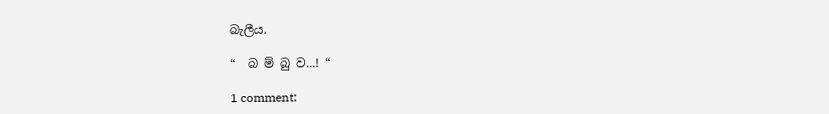බැලීය.

“  බ ම් බු ව...! “

1 comment: